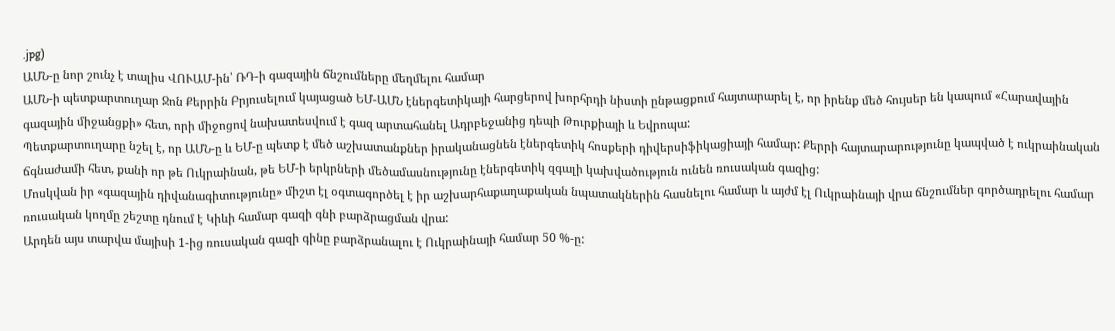.jpg)
ԱՄՆ-ը նոր շունչ է տալիս ՎՈՒԱՄ-ին՝ ՌԴ-ի գազային ճնշումները մեղմելու համար
ԱՄՆ-ի պետքարտուղար Ջոն Քերրին Բրյուսելում կայացած ԵՄ-ԱՄՆ էներգետիկայի հարցերով խորհրդի նիստի ընթացքում հայտարարել է, որ իրենք մեծ հույսեր են կապում «Հարավային գազային միջանցքի» հետ, որի միջոցով նախատեսվում է գազ արտահանել Ադրբեջանից դեպի Թուրքիայի և Եվրոպա:
Պետքարտուղարը նշել է, որ ԱՄՆ-ը և ԵՄ-ը պետք է մեծ աշխատանքներ իրականացնեն էներգետիկ հոսքերի դիվերսիֆիկացիայի համար: Քերրի հայտարարությունը կապված է ուկրաինական ճգնաժամի հետ, քանի որ թե Ուկրաինան, թե ԵՄ-ի երկրների մեծամասնությունը էներգետիկ զգալի կախվածություն ունեն ռուսական գազից:
Մոսկվան իր «գազային դիվանագիտությունը» միշտ էլ օգտագործել է իր աշխարհաքաղաքական նպատակներին հասնելու համար և այժմ էլ Ուկրաինայի վրա ճնշումներ գործադրելու համար ռուսական կողմը շեշտը դնում է Կիևի համար գազի գնի բարձրացման վրա:
Արդեն այս տարվա մայիսի 1-ից ռուսական գազի գինը բարձրանալու է Ուկրաինայի համար 50 %-ը: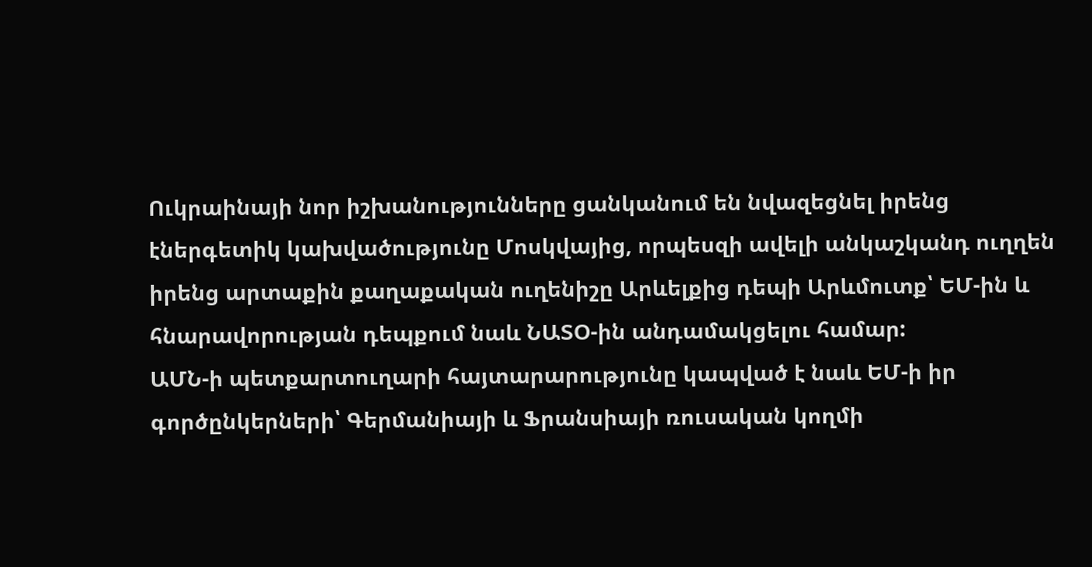Ուկրաինայի նոր իշխանությունները ցանկանում են նվազեցնել իրենց էներգետիկ կախվածությունը Մոսկվայից, որպեսզի ավելի անկաշկանդ ուղղեն իրենց արտաքին քաղաքական ուղենիշը Արևելքից դեպի Արևմուտք՝ ԵՄ-ին և հնարավորության դեպքում նաև ՆԱՏՕ-ին անդամակցելու համար:
ԱՄՆ-ի պետքարտուղարի հայտարարությունը կապված է նաև ԵՄ-ի իր գործընկերների՝ Գերմանիայի և Ֆրանսիայի ռուսական կողմի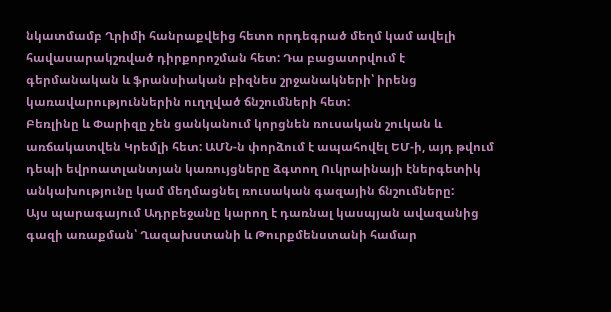նկատմամբ Ղրիմի հանրաքվեից հետո որդեգրած մեղմ կամ ավելի հավասարակշռված դիրքորոշման հետ: Դա բացատրվում է գերմանական և ֆրանսիական բիզնես շրջանակների՝ իրենց կառավարություններին ուղղված ճնշումների հետ:
Բեռլինը և Փարիզը չեն ցանկանում կորցնեն ռուսական շուկան և առճակատվեն Կրեմլի հետ: ԱՄՆ-ն փորձում է ապահովել ԵՄ-ի, այդ թվում դեպի եվրոատլանտյան կառույցները ձգտող Ուկրաինայի էներգետիկ անկախությունը կամ մեղմացնել ռուսական գազային ճնշումները:
Այս պարագայում Ադրբեջանը կարող է դառնալ կասպյան ավազանից գազի առաքման՝ Ղազախստանի և Թուրքմենստանի համար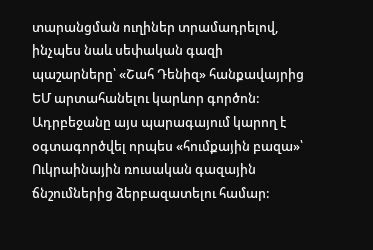տարանցման ուղիներ տրամադրելով, ինչպես նաև սեփական գազի պաշարները՝ «Շահ Դենիզ» հանքավայրից ԵՄ արտահանելու կարևոր գործոն: Ադրբեջանը այս պարագայում կարող է օգտագործվել որպես «հումքային բազա»՝ Ուկրաինային ռուսական գազային ճնշումներից ձերբազատելու համար: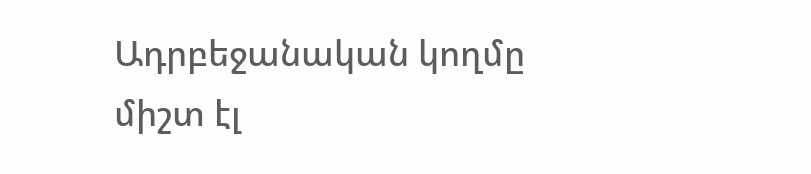Ադրբեջանական կողմը միշտ էլ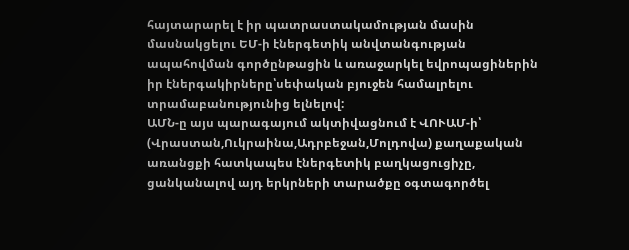հայտարարել է իր պատրաստակամության մասին մասնակցելու ԵՄ-ի էներգետիկ անվտանգության ապահովման գործընթացին և առաջարկել եվրոպացիներին իր էներգակիրները՝սեփական բյուջեն համալրելու տրամաբանությունից ելնելով:
ԱՄՆ-ը այս պարագայում ակտիվացնում է ՎՈՒԱՄ-ի՝ (Վրաստան,Ուկրաինա,Ադրբեջան,Մոլդովա) քաղաքական առանցքի հատկապես էներգետիկ բաղկացուցիչը, ցանկանալով այդ երկրների տարածքը օգտագործել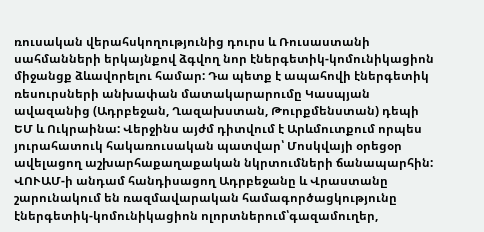ռուսական վերահսկողությունից դուրս և Ռուսաստանի սահմանների երկայնքով ձգվող նոր էներգետիկ-կոմունիկացիոն միջանցք ձևավորելու համար: Դա պետք է ապահովի էներգետիկ ռեսուրսների անխափան մատակարարումը Կասպյան ավազանից (Ադրբեջան, Ղազախստան, Թուրքմենստան) դեպի ԵՄ և Ուկրաինա: Վերջինս այժմ դիտվում է Արևմուտքում որպես յուրահատուկ հակառուսական պատվար՝ Մոսկվայի օրեցօր ավելացող աշխարհաքաղաքական նկրտումների ճանապարհին:
ՎՈՒԱՄ-ի անդամ հանդիսացող Ադրբեջանը և Վրաստանը շարունակում են ռազմավարական համագործացկությունը էներգետիկ-կոմունիկացիոն ոլորտներում՝գազամուղեր,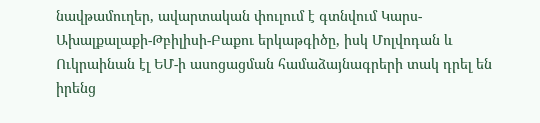նավթամուղեր, ավարտական փուլում է գտնվում Կարս-Ախալքալաքի-Թբիլիսի-Բաքու երկաթգիծը, իսկ Մոլվոդան և Ուկրաինան էլ ԵՄ-ի ասոցացման համաձայնագրերի տակ դրել են իրենց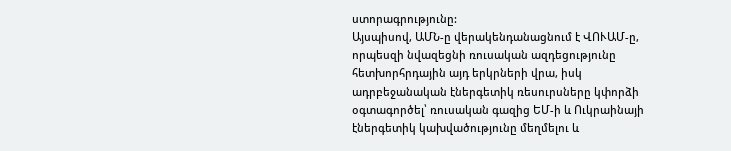ստորագրությունը:
Այսպիսով, ԱՄՆ-ը վերակենդանացնում է ՎՈՒԱՄ-ը, որպեսզի նվազեցնի ռուսական ազդեցությունը հետխորհրդային այդ երկրների վրա, իսկ ադրբեջանական էներգետիկ ռեսուրսները կփորձի օգտագործել՝ ռուսական գազից ԵՄ-ի և Ուկրաինայի էներգետիկ կախվածությունը մեղմելու և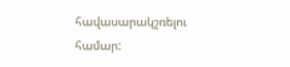հավասարակշռելու համար: